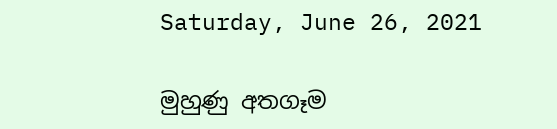Saturday, June 26, 2021

මුහුණු අතගෑම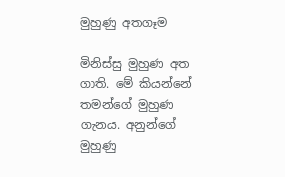මුහුණු අතගෑම

මිනිස්සු මුහුණ අත ගාති. මේ කියන්නේ තමන්ගේ මුහුණ ගැනය. අනුන්ගේ මුහුණු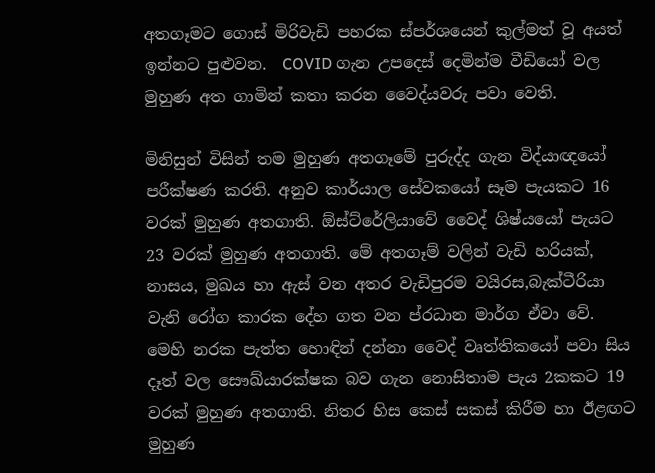අතගෑමට ගොස් මිරිවැඩි පහරක ස්පර්ශයෙන් කුල්මත් වූ අයත් ඉන්නට පුළුවන.  COVID ගැන උපදෙස් දෙමින්ම වීඩියෝ වල මුහුණ අත ගාමින් කතා කරන වෛද්යවරු පවා වෙති.

මිනිසුන් විසින් තම මුහුණ අතගෑමේ පුරුද්ද ගැන විද්යාඥයෝ පරීක්ෂණ කරති. අනුව කාර්යාල සේවකයෝ සෑම පැයකට 16 වරක් මුහුණ අතගාති. ඕස්ට්රේලියාවේ වෛද් ශිෂ්යයෝ පැයට 23 වරක් මුහුණ අතගාති. මේ අතගෑම් වලින් වැඩි හරියක්, නාසය, මුඛය හා ඇස් වන අතර වැඩිපුරම වයිරස,බැක්ටීරියා වැනි රෝග කාරක දේහ ගත වන ප්රධාන මාර්ග ඒවා වේ. මෙහි නරක පැත්ත හොඳින් දන්නා වෛද් වෘත්තිකයෝ පවා සිය දෑත් වල සෞඛ්යාරක්ෂක බව ගැන නොසිතාම පැය 2කකට 19 වරක් මුහුණ අතගාති. නිතර හිස කෙස් සකස් කිරීම හා ඊළඟට මුහුණ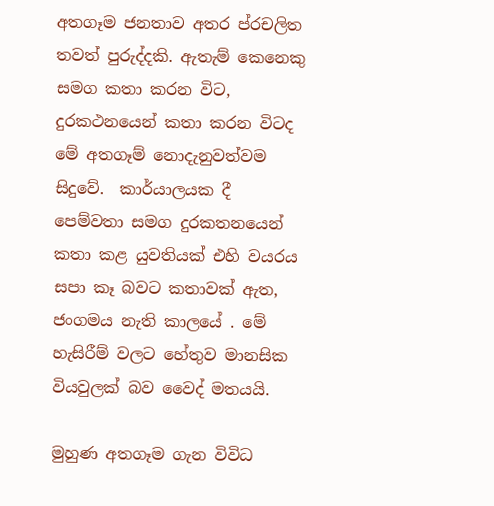අතගෑම ජනතාව අතර ප්රචලිත තවත් පුරුද්දකි. ඇතැම් කෙනෙකු සමග කතා කරන විට, දුරකථනයෙන් කතා කරන විටද මේ අතගෑම් නොදැනුවත්වම සිදුවේ.  කාර්යාලයක දී පෙම්වතා සමග දුරකතනයෙන් කතා කළ යුවතියක් එහි වයරය සපා කෑ බවට කතාවක් ඇත, ජංගමය නැති කාලයේ . මේ හැසිරීම් වලට හේතුව මානසික වියවුලක් බව වෛද් මතයයි.

මුහුණ අතගෑම ගැන විවිධ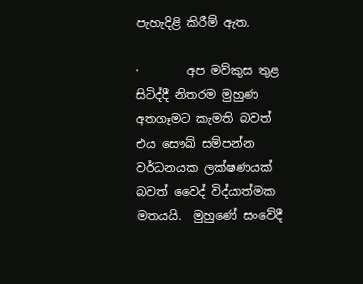පැහැදිළි කිරීම් ඇත.

·        අප මව්කුස තුළ සිටිද්දී නිතරම මුහුණ අතගෑමට කැමති බවත් එය සෞඛ් සම්පන්න වර්ධනයක ලක්ෂණයක් බවත් වෛද් විද්යාත්මක මතයයි.  මුහුණේ සංවේදී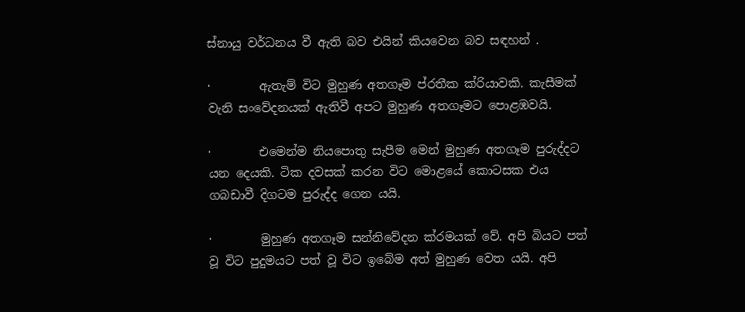ස්නායු වර්ධනය වී ඇති බව එයින් කියවෙන බව සඳහන් .

·        ඇතැම් විට මුහුණ අතගෑම ප්රතීක ක්රියාවකි. කැසීමක් වැනි සංවේදනයක් ඇතිවී අපට මුහුණ අතගෑමට පොළඹවයි.

·        එමෙන්ම නියපොතු සැපීම මෙන් මුහුණ අතගෑම පුරුද්දට යන දෙයකි. ටික දවසක් කරන විට මොළයේ කොටසක එය ගබඩාවී දිගටම පුරුද්ද ගෙන යයි.

·        මුහුණ අතගෑම සන්නිවේදන ක්රමයක් වේ. අපි බියට පත් වූ විට පුදුමයට පත් වූ විට ඉබේම අත් මුහුණ වෙත යයි. අපි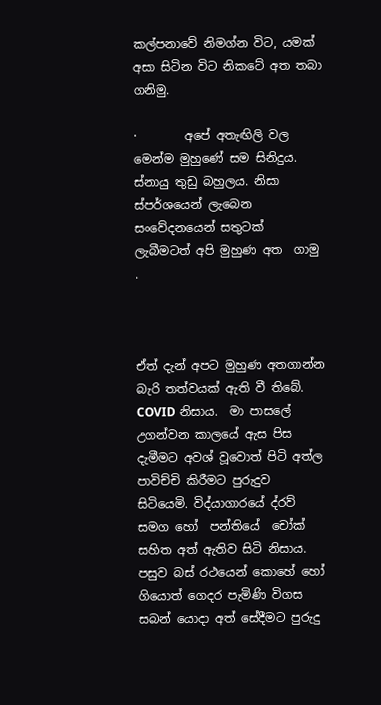කල්පනාවේ නිමග්න විට, යමක් අසා සිටින විට නිකටේ අත තබා ගනිමු.

·        අපේ අතැඟිලි වල මෙන්ම මුහුණේ සම සිනිදුය. ස්නායු තුඩු බහුලය. නිසා ස්පර්ශයෙන් ලැබෙන සංවේදනයෙන් සතුටක් ලැබීමටත් අපි මුහුණ අත  ගාමු .



ඒත් දැන් අපට මුහුණ අතගාන්න බැරි තත්වයක් ඇති වී තිබේ. COVID නිසාය.  මා පාසලේ උගන්වන කාලයේ ඇස පිස දැමීමට අවශ් වූවොත් පිටි අත්ල පාවිච්චි කිරීමට පුරුදුව සිටියෙමි. විද්යාගාරයේ ද්රව් සමග හෝ  පන්තියේ  චෝක් සහිත අත් ඇතිව සිටි නිසාය. පසුව බස් රථයෙන් කොහේ හෝ ගියොත් ගෙදර පැමිණි විගස සබන් යොදා අත් සේදීමට පුරුදු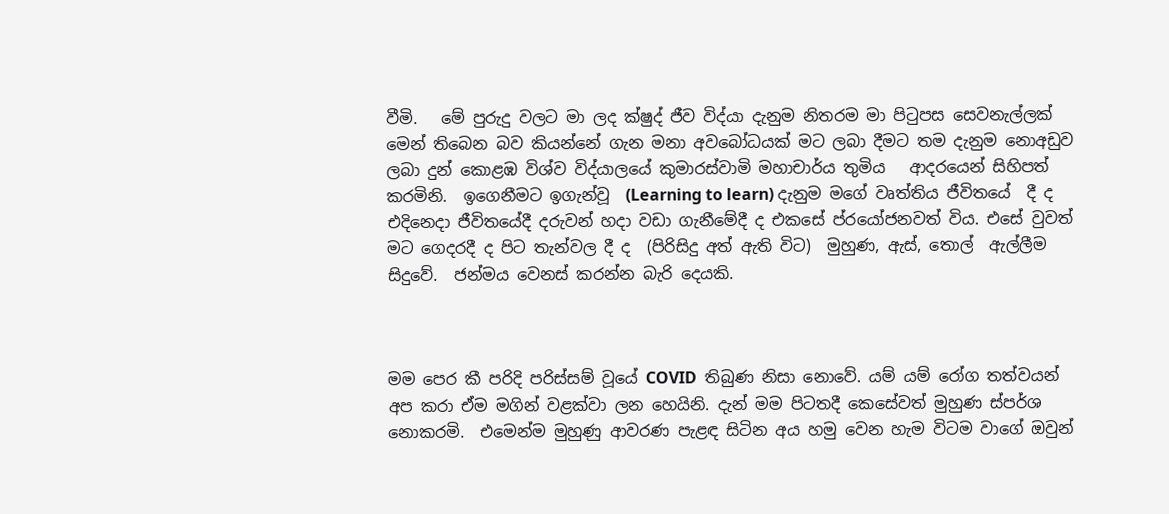වීමි.   මේ පුරුදු වලට මා ලද ක්ෂුද් ජීව විද්යා දැනුම නිතරම මා පිටුපස සෙවනැල්ලක් මෙන් තිබෙන බව කියන්නේ ගැන මනා අවබෝධයක් මට ලබා දීමට තම දැනුම නොඅඩුව ලබා දුන් කොළඹ විශ්ව විද්යාලයේ කුමාරස්වාමි මහාචාර්ය තුමිය   ආදරයෙන් සිහිපත් කරමිනි.  ඉගෙනීමට ඉගැන්වූ  (Learning to learn) දැනුම මගේ වෘත්තිය ජීවිතයේ  දී ද එදිනෙදා ජීවිතයේදී දරුවන් හදා වඩා ගැනීමේදී ද එකසේ ප්රයෝජනවත් විය. එසේ වුවත් මට ගෙදරදී ද පිට තැන්වල දී ද  (පිරිසිදු අත් ඇති විට)  මුහුණ, ඇස්, තොල්  ඇල්ලීම සිදුවේ.  ජන්මය වෙනස් කරන්න බැරි දෙයකි.



මම පෙර කී පරිදි පරිස්සම් වූයේ COVID  තිබුණ නිසා නොවේ. යම් යම් රෝග තත්වයන් අප කරා ඒම මගින් වළක්වා ලන හෙයිනි. දැන් මම පිටතදී කෙසේවත් මුහුණ ස්පර්ශ නොකරමි.  එමෙන්ම මුහුණු ආවරණ පැළඳ සිටින අය හමු වෙන හැම විටම වාගේ ඔවුන්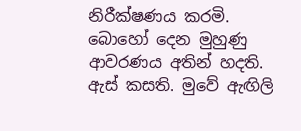නිරීක්ෂණය කරමි. බොහෝ දෙන මුහුණු ආවරණය අතින් හදති. ඇස් කසති. මුවේ ඇඟිලි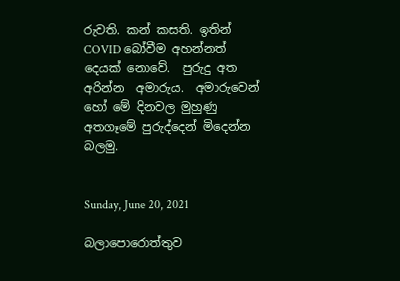රුවති. කන් කසති. ඉතින් COVID බෝවීම අහන්නත්  දෙයක් නොවේ.  පුරුදු අත අරින්න  අමාරුය.  අමාරුවෙන් හෝ මේ දිනවල මුහුණු අතගෑමේ පුරුද්දෙන් මිදෙන්න බලමු.


Sunday, June 20, 2021

බලාපොරොත්තුව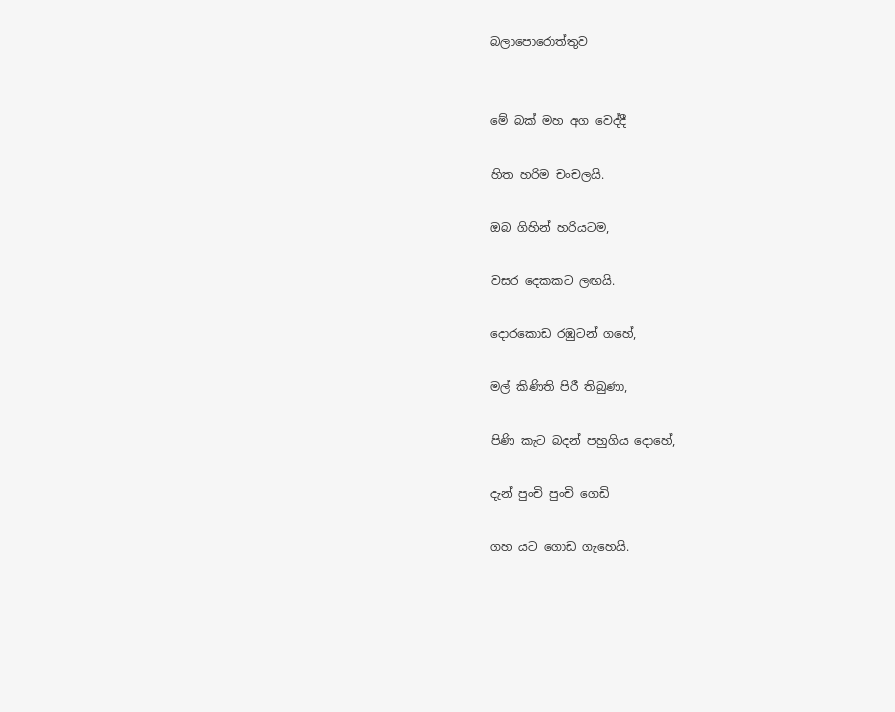බලාපොරොත්තුව


මේ බක් මහ අග වෙද්දී

හිත හරිම චංචලයි.

ඔබ ගිහින් හරියටම,

වසර දෙකකට ලඟයි.

දොරකොඩ රඹුටන් ගහේ,

මල් කිණිති පිරී තිබුණා,

පිණි කැට බදන් පහුගිය දොහේ,

දැන් පුංචි පුංචි ගෙඩි

ගහ යට ගොඩ ගැහෙයි.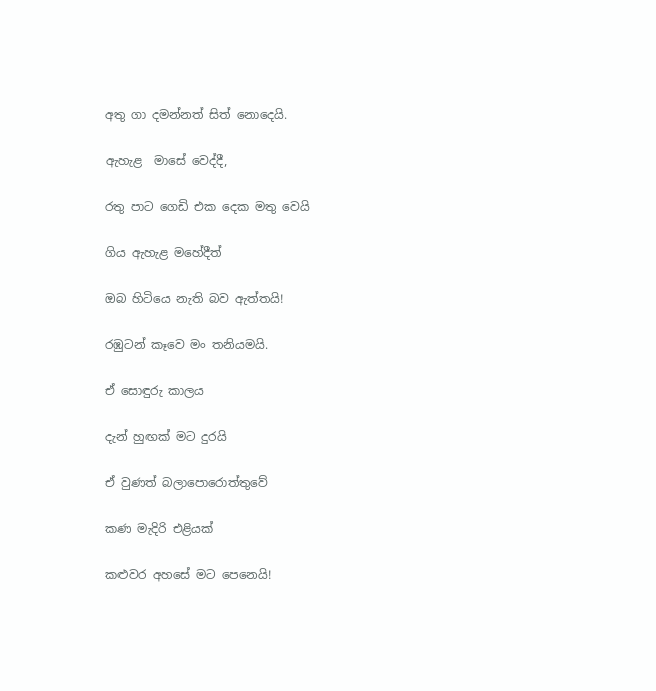අතු ගා දමන්නත් සිත් නොදෙයි.

ඇහැළ  මාසේ වෙද්දී,

රතු පාට ගෙඩි එක දෙක මතු වෙයි

ගිය ඇහැළ මහේදීත්

ඔබ හිටියෙ නැති බව ඇත්තයි!

රඹුටන් කෑවෙ මං තනියමයි.

ඒ සොඳුරු කාලය

දැන් හුඟක් මට දුරයි

ඒ වුණත් බලාපොරොත්තුවේ

කණ මැදිරි එළියක්

කළුවර අහසේ මට පෙනෙයි!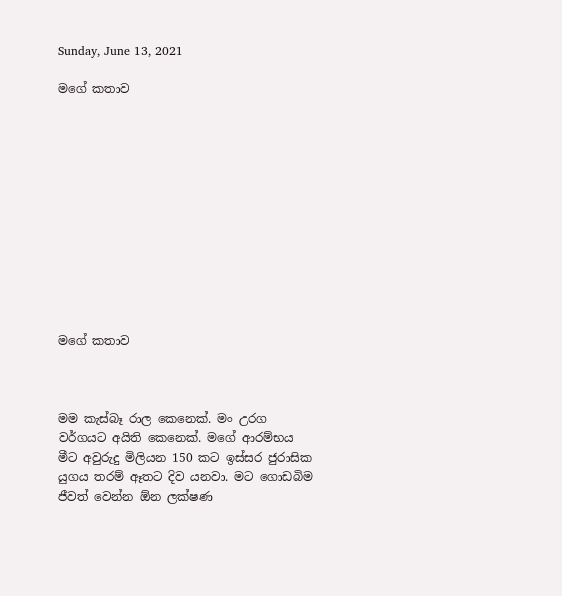Sunday, June 13, 2021

මගේ කතාව












මගේ කතාව



මම කැස්බෑ රාල කෙනෙක්. මං උරග වර්ගයට අයිති කෙනෙක්. මගේ ආරම්භය මීට අවුරුදු මිලියන 150 කට ඉස්සර ජුරාසික යුගය තරම් ඈතට දිව යනවා. මට ගොඩබිම ජීවත් වෙන්න ඕන ලක්ෂණ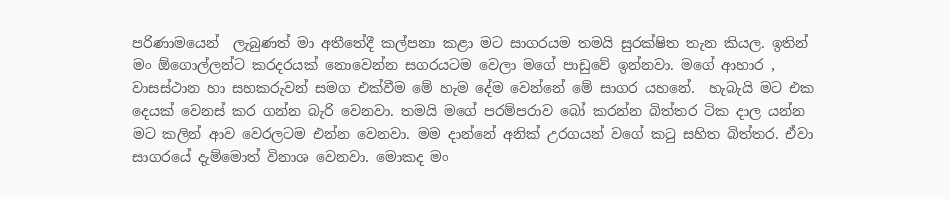පරිණාමයෙන්  ලැබුණත් මා අතීතේදී කල්පනා කළා මට සාගරයම තමයි සුරක්ෂිත තැන කියල. ඉතින් මං ඕගොල්ලන්ට කරදරයක් නොවෙන්න සගරයටම වෙලා මගේ පාඩුවේ ඉන්නවා. මගේ ආහාර , වාසස්ථාන හා සහකරුවන් සමග එක්වීම මේ හැම දේම වෙන්නේ මේ සාගර යහනේ.  හැබැයි මට එක දෙයක් වෙනස් කර ගන්න බැරි වෙනවා. තමයි මගේ පරම්පරාව බෝ කරන්න බිත්තර ටික දාල යන්න මට කලින් ආව වෙරලටම එන්න වෙනවා. මම දාන්නේ අනික් උරගයන් වගේ කටු සහිත බිත්තර. ඒවා සාගරයේ දැම්මොත් විනාශ වෙනවා. මොකද මං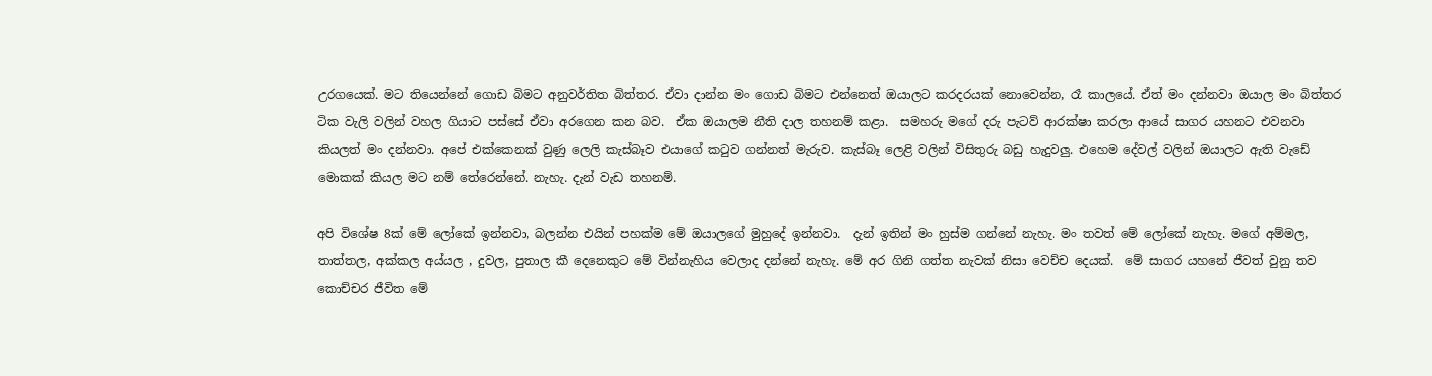උරගයෙක්. මට තියෙන්නේ ගොඩ බිමට අනුවර්තිත බිත්තර. ඒවා දාන්න මං ගොඩ බිමට එන්නෙත් ඔයාලට කරදරයක් නොවෙන්න, රෑ කාලයේ. ඒත් මං දන්නවා ඔයාල මං බිත්තර ටික වැලි වලින් වහල ගියාට පස්සේ ඒවා අරගෙන කන බව.  ඒක ඔයාලම නීති දාල තහනම් කළා.  සමහරු මගේ දරු පැටව් ආරක්ෂා කරලා ආයේ සාගර යහනට එවනවා කියලත් මං දන්නවා. අපේ එක්කෙනක් වුණු ලෙලි කැස්බෑව එයාගේ කටුව ගන්නත් මැරුව. කැස්බෑ ලෙළි වලින් විසිතුරු බඩු හැදුවලු. එහෙම දේවල් වලින් ඔයාලට ඇති වැඩේ මොකක් කියල මට නම් තේරෙන්නේ. නැහැ. දැන් වැඩ තහනම්.

අපි විශේෂ 8ක් මේ ලෝකේ ඉන්නවා, බලන්න එයින් පහක්ම මේ ඔයාලගේ මුහුදේ ඉන්නවා.  දැන් ඉතින් මං හුස්ම ගන්නේ නැහැ. මං තවත් මේ ලෝකේ නැහැ. මගේ අම්මල, තාත්තල, අක්කල අය්යල , දුවල, පුතාල කී දෙනෙකුට මේ වින්නැහිය වෙලාද දන්නේ නැහැ. මේ අර ගිනි ගත්ත නැවක් නිසා වෙච්ච දෙයක්.  මේ සාගර යහනේ ජීවත් වුනු තව කොච්චර ජීවිත මේ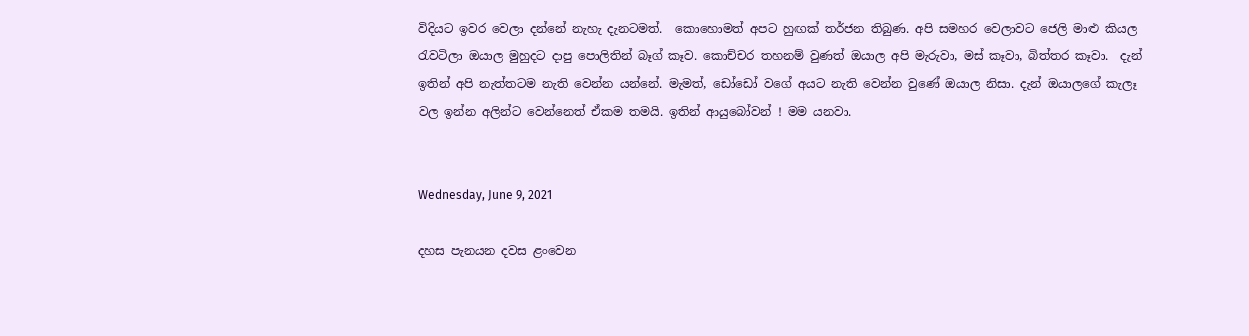විදියට ඉවර වෙලා දන්නේ නැහැ දැනටමත්.  කොහොමත් අපට හුඟක් තර්ජන තිබුණ. අපි සමහර වෙලාවට ජෙලි මාළු කියල රැවටිලා ඔයාල මුහුදට දාපු පොලිතින් බෑග් කෑව. කොච්චර තහනම් වුණත් ඔයාල අපි මැරුවා, මස් කෑවා, බිත්තර කෑවා.  දැන් ඉතින් අපි නැත්තටම නැති වෙන්න යන්නේ. මැමත්, ඩෝඩෝ වගේ අයට නැති වෙන්න වුණේ ඔයාල නිසා. දැන් ඔයාලගේ කැලෑ වල ඉන්න අලින්ට වෙන්නෙත් ඒකම තමයි. ඉතින් ආයුබෝවන් ! මම යනවා.


Wednesday, June 9, 2021

දහස පැනයන දවස ළංවෙන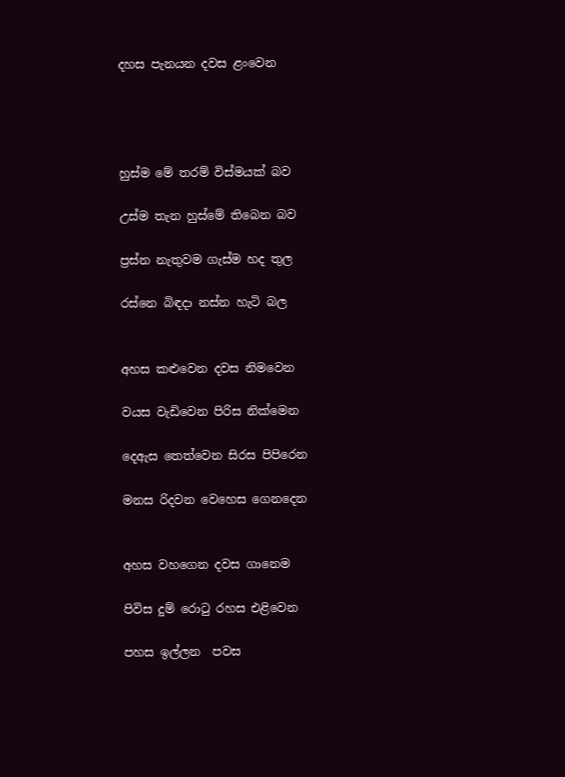දහස පැනයන දවස ළංවෙන




හුස්ම මේ තරම් විස්මයක් බව

උස්ම තැන හුස්මේ තිබෙන බව

ප්‍රස්න නැතුවම ගැස්ම හද තුල

රස්නෙ බිඳදා නස්න හැටි බල


අහස කළුවෙන දවස නිමවෙන

වයස වැඩිවෙන පිරිස නික්මෙන

දෙඇස තෙත්වෙන සිරස පිපිරෙන

මනස රිදවන වෙහෙස ගෙනදෙන


අහස වහගෙන දවස ගානෙම

පිවිස දුම් රොටු රහස එළිවෙන

පහස ඉල්ලන  පවස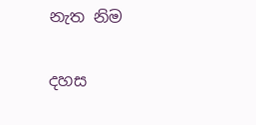නැත නිම

දහස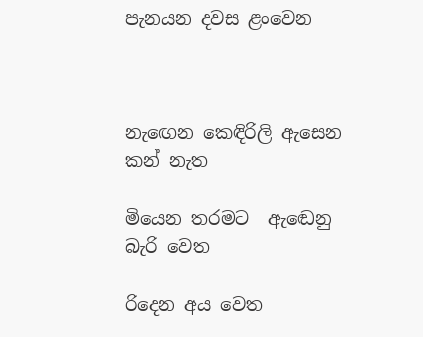පැනයන දවස ළංවෙන



නැඟෙන කෙඳිරිලි ඇසෙන කන් නැත

මියෙන තරමට  ඇඬෙනු  බැරි වෙත

රිදෙන අය වෙත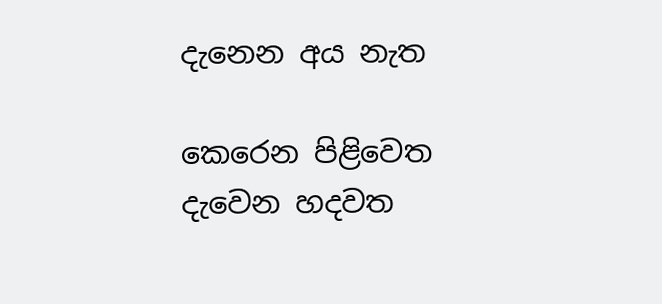දැනෙන අය නැත

කෙරෙන පිළිවෙත දැවෙන හදවත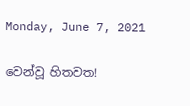Monday, June 7, 2021

වෙන්වූ හිතවත!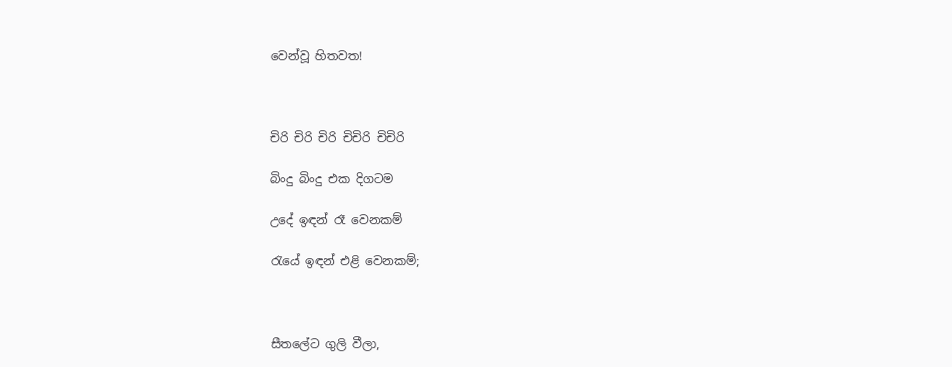වෙන්වූ හිතවත!



චිරි චිරි චිරි චිචිරි චිචිරි

බිංදු බිංදු එක දිගටම

උදේ ඉඳන් රෑ වෙනකම්

රැයේ ඉඳන් එළි වෙනකම්;



සීතලේට ගුලි වීලා,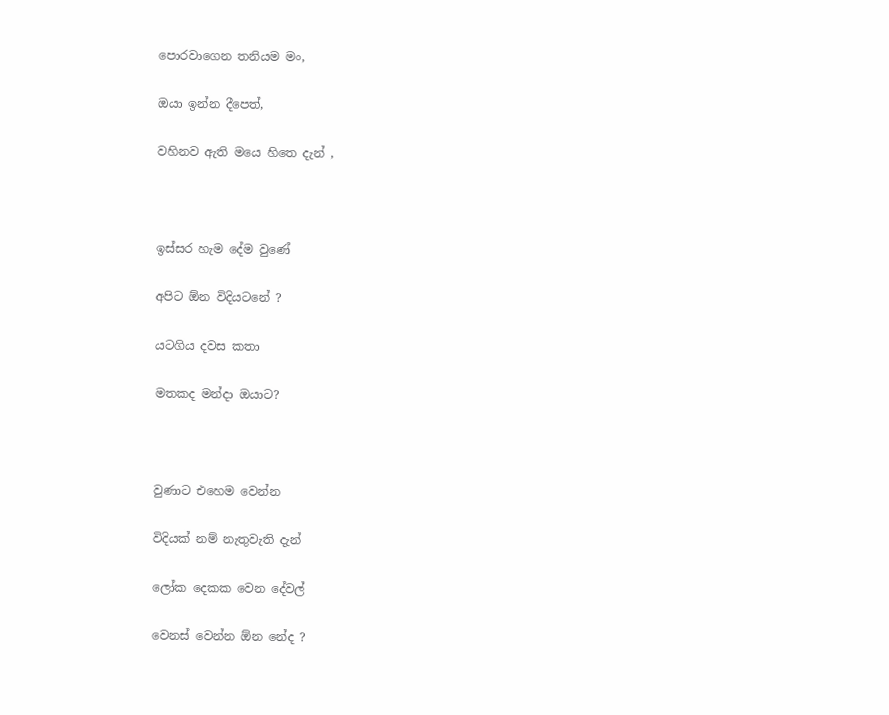පොරවාගෙන තනියම මං,

ඔයා ඉන්න දීපෙත්,

වහිනව ඇති මයෙ හිතෙ දැන් ,



ඉස්සර හැම දේම වුණේ

අපිට ඕන විදියටනේ ?

යටගිය දවස කතා

මතකද මන්දා ඔයාට?



වුණාට එහෙම වෙන්න

විදියක් නම් නැතුවැති දැන්

ලෝක දෙකක වෙන දේවල්

වෙනස් වෙන්න ඕන නේද ?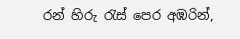රන් හිරු රැස් පෙර අඹරින්,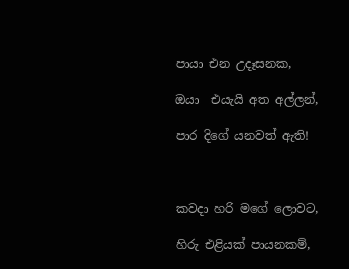පායා එන උදෑසනක,

ඔයා  එයැයි අත අල්ලන්,

පාර දිගේ යනවත් ඇති!



කවදා හරි මගේ ලොවට,

හිරු එළියක් පායනකම්,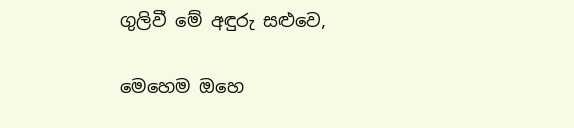ගුලිවී මේ අඳුරු සළුවෙ,

මෙහෙම ඔහෙ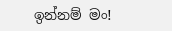ඉන්නම් මං!